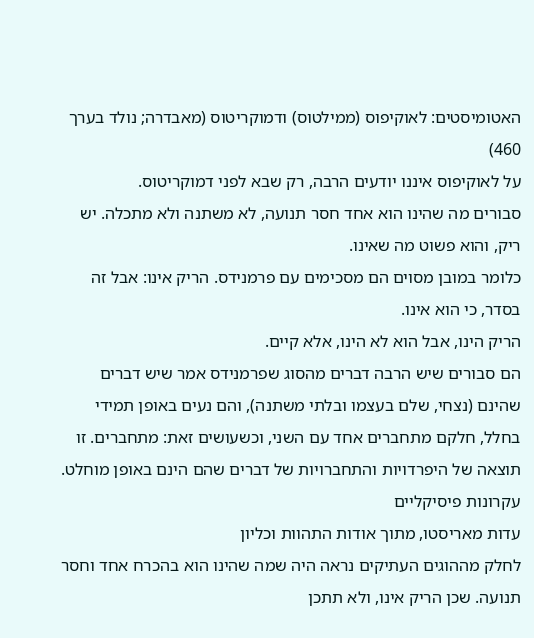האטומיסטים: לאוקיפוס (ממילטוס) ודמוקריטוס (מאבדרה; נולד בערך 460)
על לאוקיפוס איננו יודעים הרבה, רק שבא לפני דמוקריטוס.
סבורים מה שהינו הוא אחד חסר תנועה, לא משתנה ולא מתכלה. יש ריק, והוא פשוט מה שאינו.
כלומר במובן מסוים הם מסכימים עם פרמנידס. הריק אינו: אבל זה בסדר, כי הוא אינו.
הריק הינו, אבל הוא לא הינו, אלא קיים.
הם סבורים שיש הרבה דברים מהסוג שפרמנידס אמר שיש דברים שהינם (נצחי, שלם בעצמו ובלתי משתנה), והם נעים באופן תמידי בחלל, חלקם מתחברים אחד עם השני, וכשעושים זאת: מתחברים. זו תוצאה של היפרדויות והתחברויות של דברים שהם הינם באופן מוחלט.
עקרונות פיסיקליים
עדות מאריסטו, מתוך אודות התהוות וכליון
לחלק מההוגים העתיקים נראה היה שמה שהינו הוא בהכרח אחד וחסר תנועה. שכן הריק אינו, ולא תתכן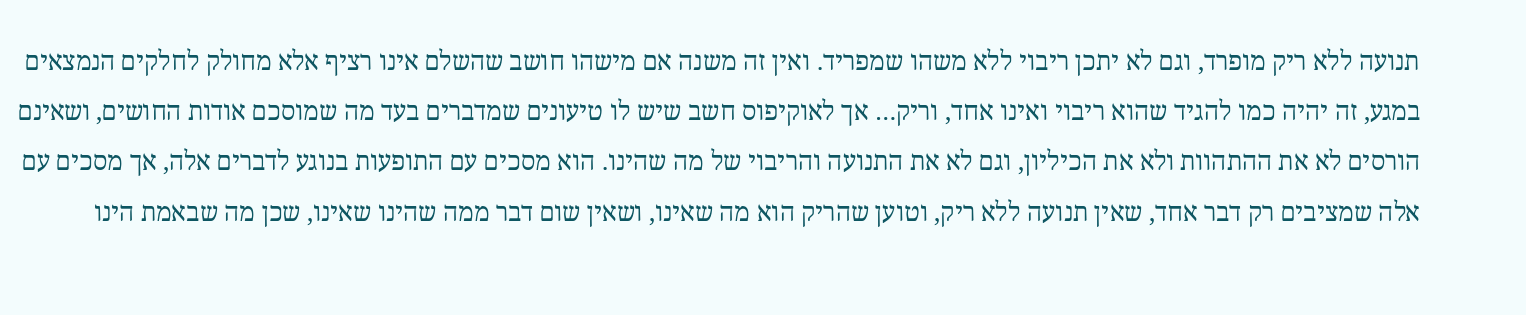תנועה ללא ריק מופרד, וגם לא יתכן ריבוי ללא משהו שמפריד. ואין זה משנה אם מישהו חושב שהשלם אינו רציף אלא מחולק לחלקים הנמצאים במגע, זה יהיה כמו להגיד שהוא ריבוי ואינו אחד, וריק… אך לאוקיפוס חשב שיש לו טיעונים שמדברים בעד מה שמוסכם אודות החושים, ושאינם הורסים לא את ההתהוות ולא את הכיליון, וגם לא את התנועה והריבוי של מה שהינו. הוא מסכים עם התופעות בנוגע לדברים אלה, אך מסכים עם אלה שמציבים רק דבר אחד, שאין תנועה ללא ריק, וטוען שהריק הוא מה שאינו, ושאין שום דבר ממה שהינו שאינו, שכן מה שבאמת הינו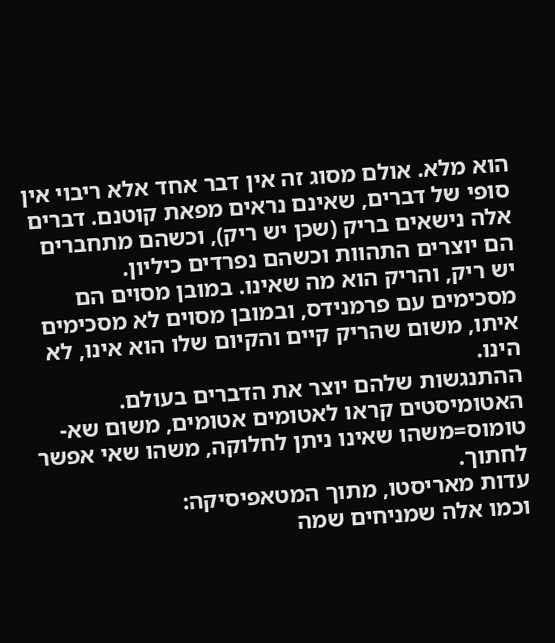הוא מלא. אולם מסוג זה אין דבר אחד אלא ריבוי אין סופי של דברים, שאינם נראים מפאת קוטנם. דברים אלה נישאים בריק (שכן יש ריק), וכשהם מתחברים הם יוצרים התהוות וכשהם נפרדים כיליון.
יש ריק, והריק הוא מה שאינו. במובן מסוים הם מסכימים עם פרמנידס, ובמובן מסוים לא מסכימים איתו, משום שהריק קיים והקיום שלו הוא אינו, לא הינו.
ההתנגשות שלהם יוצר את הדברים בעולם.
האטומיסטים קראו לאטומים אטומים, משום שא-טומוס=משהו שאינו ניתן לחלוקה, משהו שאי אפשר לחתוך.
עדות מאריסטו, מתוך המטאפיסיקה:
וכמו אלה שמניחים שמה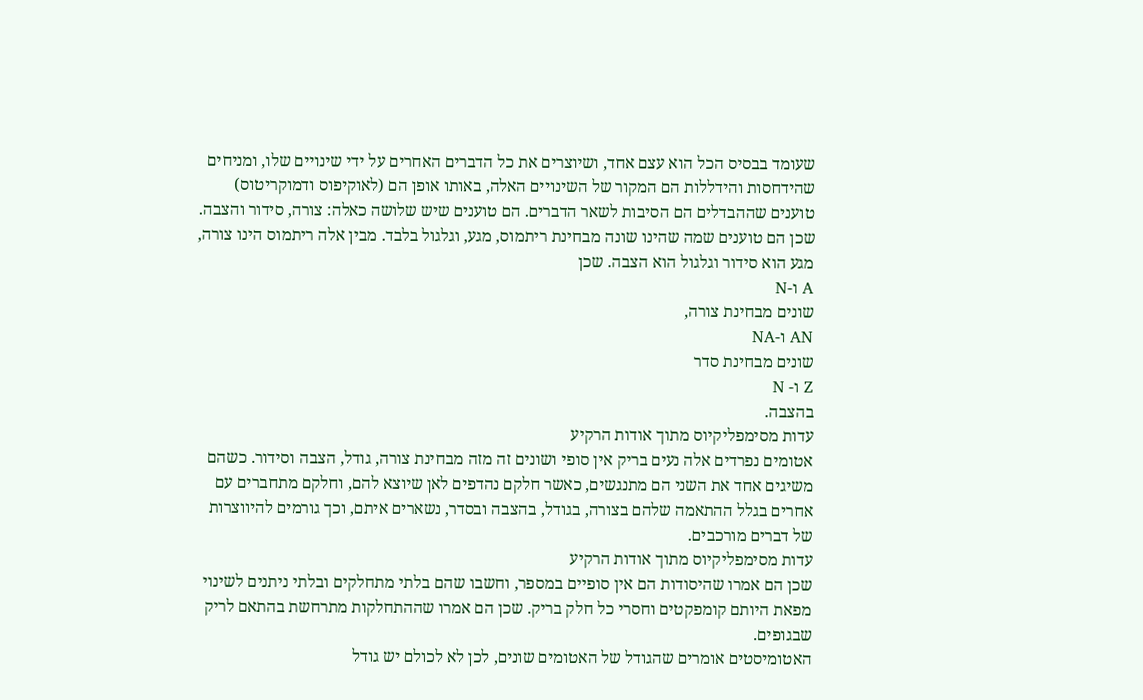שעומד בבסיס הכל הוא עצם אחד, ושיוצרים את כל הדברים האחרים על ידי שינויים שלו, ומניחים שהידחסות והידללות הם המקור של השינויים האלה, באותו אופן הם (לאוקיפוס ודמוקריטוס) טוענים שההבדלים הם הסיבות לשאר הדברים. הם טוענים שיש שלושה כאלה: צורה, סידור והצבה. שכן הם טוענים שמה שהינו שונה מבחינת ריתמוס, מגע, וגלגול בלבד. מבין אלה ריתמוס הינו צורה, מגע הוא סידור וגלגול הוא הצבה. שכן
A ו-N
שונים מבחינת צורה,
AN ו-NA
שונים מבחינת סדר
Z ו- N
בהצבה.
עדות מסימפליקיוס מתוך אודות הרקיע
אטומים נפרדים אלה נעים בריק אין סופי ושונים זה מזה מבחינת צורה, גודל, הצבה וסידור. כשהם משיגים אחד את השני הם מתנגשים, כאשר חלקם נהדפים לאן שיוצא להם, וחלקם מתחברים עם אחרים בגלל ההתאמה שלהם בצורה, בגודל, בהצבה ובסדר, נשארים איתם, וכך גורמים להיווצרות של דברים מורכבים.
עדות מסימפליקיוס מתוך אודות הרקיע
שכן הם אמרו שהיסודות הם אין סופיים במספר, וחשבו שהם בלתי מתחלקים ובלתי ניתנים לשינוי מפאת היותם קומפקטים וחסרי כל חלק בריק. שכן הם אמרו שההתחלקות מתרחשת בהתאם לריק שבגופים.
האטומיסטים אומרים שהגודל של האטומים שונים, לכן לא לכולם יש גודל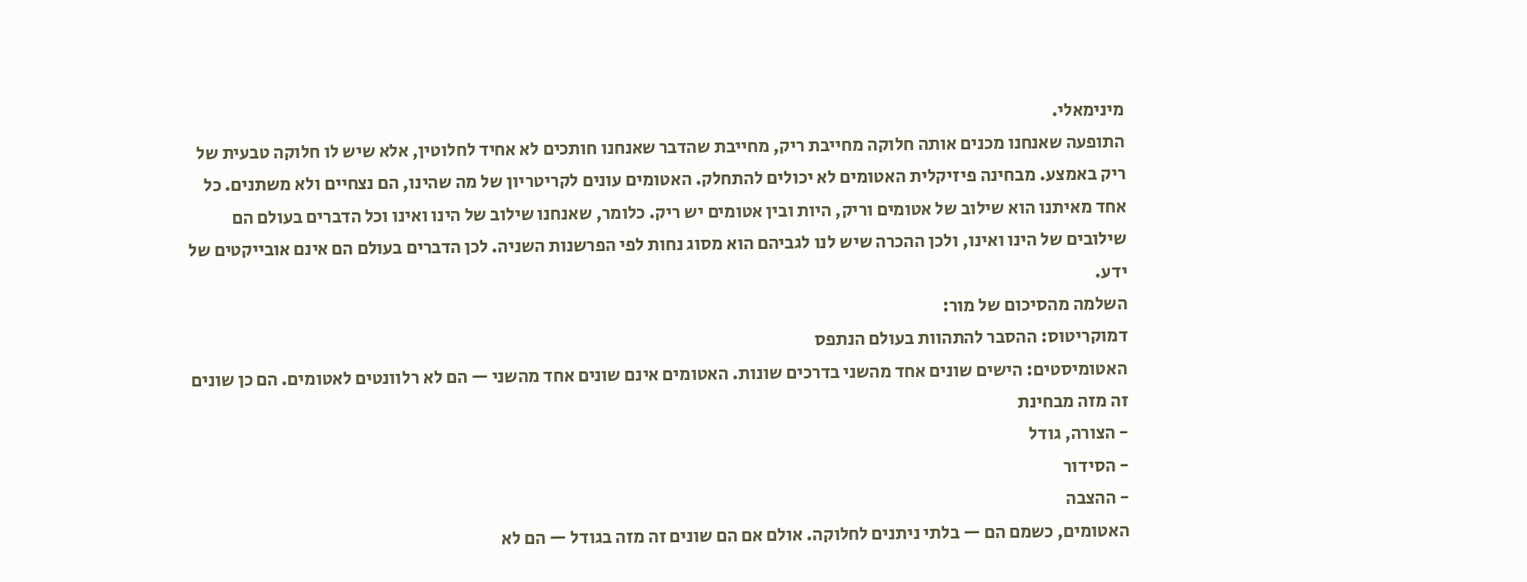מינימאלי.
התופעה שאנחנו מכנים אותה חלוקה מחייבת ריק, מחייבת שהדבר שאנחנו חותכים לא אחיד לחלוטין, אלא שיש לו חלוקה טבעית של ריק באמצע. מבחינה פיזיקלית האטומים לא יכולים להתחלק. האטומים עונים לקריטריון של מה שהינו, הם נצחיים ולא משתנים. כל אחד מאיתנו הוא שילוב של אטומים וריק, היות ובין אטומים יש ריק. כלומר, שאנחנו שילוב של הינו ואינו וכל הדברים בעולם הם שילובים של הינו ואינו, ולכן ההכרה שיש לנו לגביהם הוא מסוג נחות לפי הפרשנות השניה. לכן הדברים בעולם הם אינם אובייקטים של ידע.
השלמה מהסיכום של מור:
דמוקריטוס: ההסבר להתהוות בעולם הנתפס
האטומיסטים: הישים שונים אחד מהשני בדרכים שונות. האטומים אינם שונים אחד מהשני — הם לא רלוונטים לאטומים. הם כן שונים זה מזה מבחינת
- הצורה, גודל
- הסידור
- ההצבה
האטומים, כשמם הם — בלתי ניתנים לחלוקה. אולם אם הם שונים זה מזה בגודל — הם לא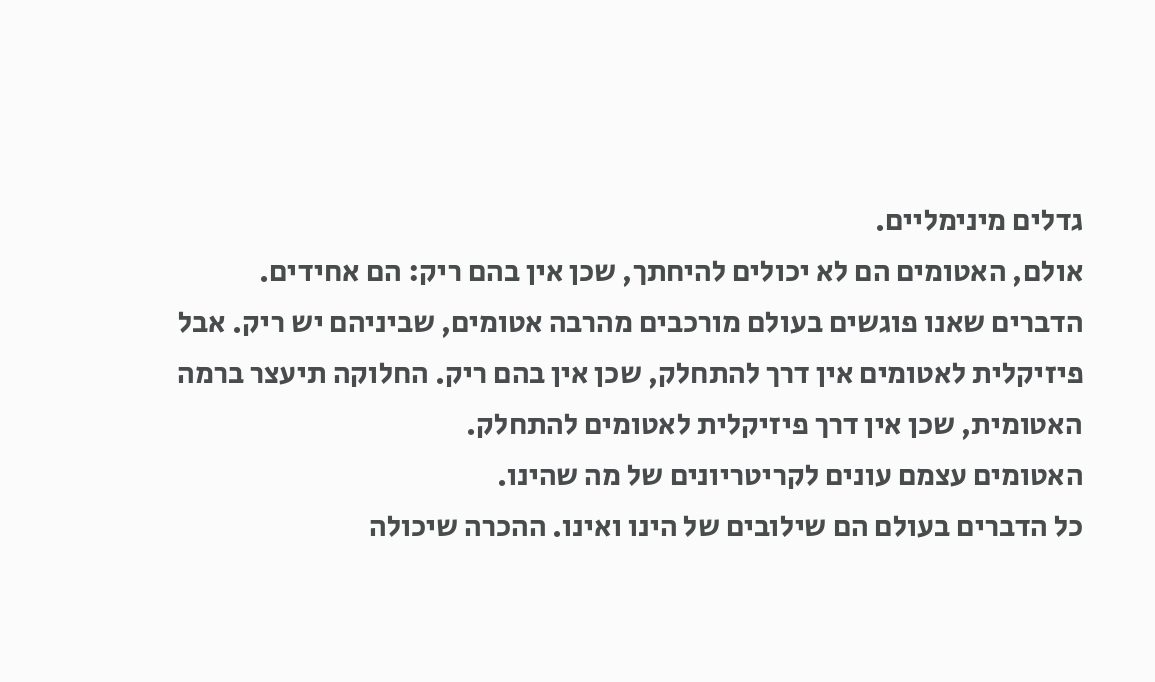גדלים מינימליים.
אולם, האטומים הם לא יכולים להיחתך, שכן אין בהם ריק: הם אחידים.
הדברים שאנו פוגשים בעולם מורכבים מהרבה אטומים, שביניהם יש ריק. אבל פיזיקלית לאטומים אין דרך להתחלק, שכן אין בהם ריק. החלוקה תיעצר ברמה האטומית, שכן אין דרך פיזיקלית לאטומים להתחלק.
האטומים עצמם עונים לקריטריונים של מה שהינו.
כל הדברים בעולם הם שילובים של הינו ואינו. ההכרה שיכולה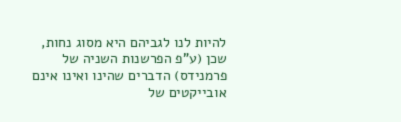להיות לנו לגביהם היא מסוג נחות, שכן (ע”פ הפרשנות השניה של פרמנידס) הדברים שהינו ואינו אינם אובייקטים של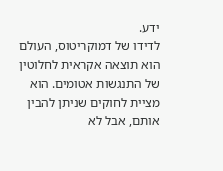ידע.
לדידו של דמוקריטוס, העולם הוא תוצאה אקראית לחלוטין של התנגשות אטומים. הוא מציית לחוקים שניתן להבין אותם, אבל לא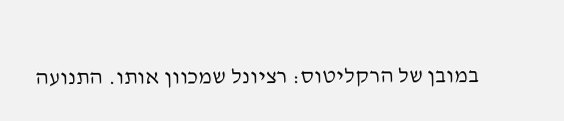במובן של הרקליטוס: רציונל שמכוון אותו. התנועה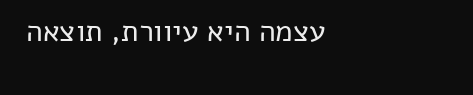עצמה היא עיוורת, תוצאה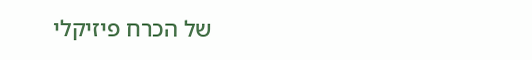של הכרח פיזיקלי